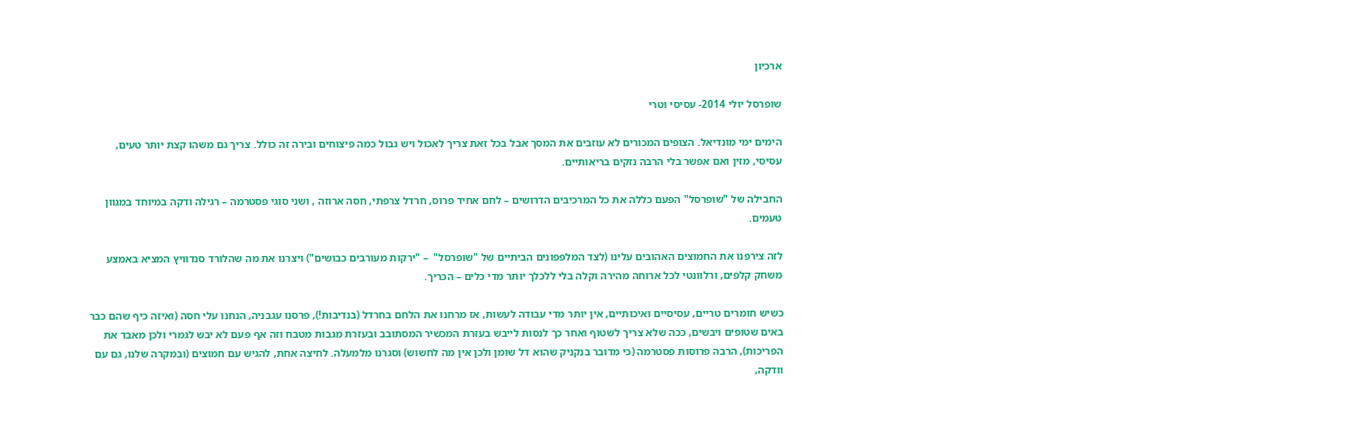ארכיון

שופרסל יולי 2014- עסיסי וטרי

הימים ימי מונדיאל. הצופים המכורים לא עוזבים את המסך אבל בכל זאת צריך לאכול ויש גבול כמה פיצוחים ובירה זה כולל. צריך גם משהו קצת יותר טעים, עסיסי, מזין ואם אפשר בלי הרבה נזקים בריאותיים.

החבילה של "שופרסל" הפעם כללה את כל המרכיבים הדרושים – לחם אחיד פרוס, חרדל צרפתי, חסה ארוזה , ושני סוגי פסטרמה – רגילה ודקה במיוחד במגוון טעמים.

לזה צירפנו את החמוצים האהובים עלינו (לצד המלפפונים הביתיים של "שופרסל"  – "ירקות מעורבים כבושים") ויצרנו את מה שהלורד סנדוויץ המציא באמצע משחק קלפים, ורלוונטי לכל ארוחה מהירה וקלה בלי ללכלך יותר מדי כלים – הכריך.

כשיש חומרים טריים, עסיסיים ואיכותיים, אין יותר מדי עבודה לעשות, אז מרחנו את הלחם בחרדל (בנדיבות!), פרסנו עגבניה, הנחנו עלי חסה (ואיזה כיף שהם כבר באים שטופים ויבשים, ככה שלא צריך לשטוף ואחר כך לנסות לייבש בעזרת המכשיר המסתובב ובעזרת מגבות מטבח וזה אף פעם לא יבש לגמרי ולכן מאבד את הפריכות), הרבה פרוסות פסטרמה (כי מדובר בנקניק שהוא דל שומן ולכן אין מה לחשוש) וסגרנו מלמעלה. לחיצה אחת, להגיש עם חמוצים (ובמקרה שלנו, גם עם וודקה,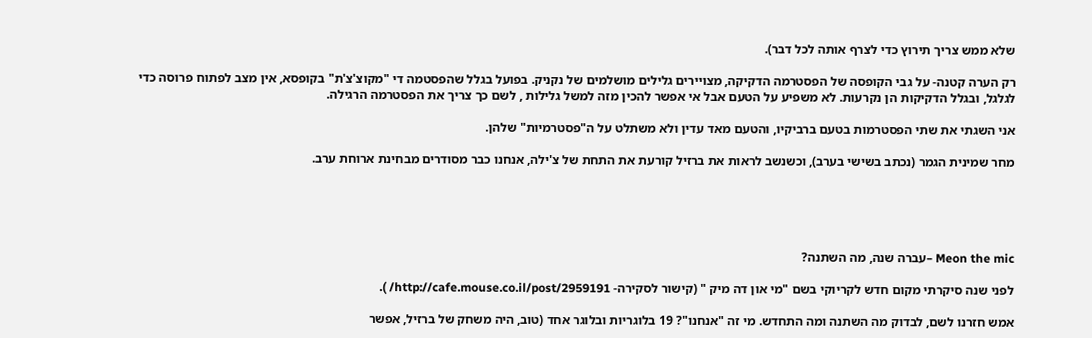שלא ממש צריך תירוץ כדי לצרף אותה לכל דבר).

רק הערה קטנה- על גבי הקופסה של הפסטרמה הדקיקה, מצויירים גלילים מושלמים של נקניק. בפועל בגלל שהפסטמה די "מקוצ'צ'ת" בקופסא, אין מצב לפתוח פרוסה כדי לגלגל, ובגלל הדקיקות הן נקרעות. לא משפיע על הטעם אבל אי אפשר להכין מזה למשל גלילות , לשם כך צריך את הפסטרמה הרגילה.

אני השגתי את שתי הפסטרמות בטעם ברביקיו, והטעם מאד עדין ולא משתלט על ה"פסטרמיות" שלהן.

מחר שמינית הגמר (נכתב בשישי בערב), וכשנשב לראות את ברזיל קורעת את התחת של צ'ילה, אנחנו כבר מסודרים מבחינת ארוחת ערב.





Meon the mic –עברה שנה, מה השתנה?

לפני שנה סיקרתי מקום חדש לקריוקי בשם "מי און דה מיק " (קישור לסקירה- http://cafe.mouse.co.il/post/2959191/ ).

אמש חזרנו לשם, לבדוק מה השתנה ומה התחדש. מי זה "אנחנו"? 19 בלוגריות ובלוגר אחד (טוב, היה משחק של ברזיל, אפשר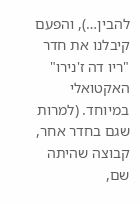להבין…), והפעם קיבלנו את חדר "ריו דה ז'נירו" האקטואלי במיוחד. (למרות שגם בחדר אחר, קבוצה שהיתה שם,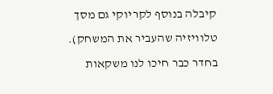קיבלה בנוסף לקריוקי גם מסך טלוויזיה שהעביר את המשחק). בחדר כבר חיכו לנו משקאות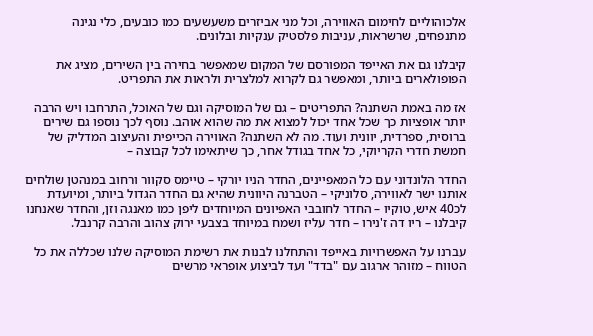אלכוהוליים לחימום האווירה, וכל מני אביזרים משעשעים כמו כובעים, כלי נגינה מתנפחים, שרשראות, עניבות פלסטיק ענקיות ובלונים.

קיבלנו גם את האייפד המפורסם של המקום שמאפשר בחירה בין השירים, מציג את הפופולארים ביותר, ומאפשר גם לקרוא למלצרית ולראות את התפריט.

אז מה באמת השתנה? התפריטים – גם של המוסיקה וגם של האוכל, התרחבו ויש הרבה יותר אופציות כך שכל אחד יכול למצוא את מה שהוא אוהב. נוסף לכך נוספו גם שירים ברוסית, ספרדית, יוונית ועוד. מה לא השתנה? האווירה הכייפית והעיצוב המדליק של חמשת חדרי הקריוקי, כל אחד בגודל אחר, כך שיתאימו לכל קבוצה –

החדר הלונדוני עם כל המאפיינים, החדר הניו יורקי – טיימס סקוור ורחוב במנהטן שולחים אותנו ישר לאווירה, סלוניקי – הטברנה היוונית שהיא גם החדר הגדול ביותר, ומיועדת לכ40 איש, טוקיו – החדר לחובבי האפיונים המיוחדים ליפן כמו מאנגה וזן, והחדר שאנחנו קיבלנו – ריו דה ז'נירו – חדר עליז ושמח במיוחד בצבעי ירוק צהוב והרבה קרנבל.

עברנו על האפשרויות באייפד והתחלנו לבנות את רשימת המוסיקה שלנו שכללה את כל הטווח – מזוהר ארגוב עם "בדד" ועד לביצוע אופראי מרשים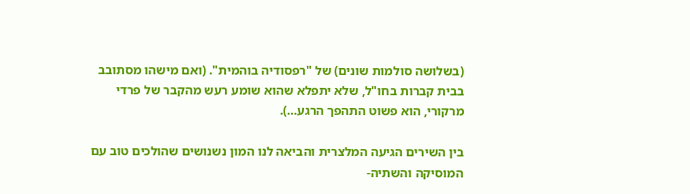(בשלושה סולמות שונים) של "רפסודיה בוהמית". (ואם מישהו מסתובב בבית קברות בחו"ל, שלא יתפלא שהוא שומע רעש מהקבר של פרדי מרקורי, הוא פשוט התהפך הרגע…).

בין השירים הגיעה המלצרית והביאה לנו המון נשנושים שהולכים טוב עם המוסיקה והשתיה-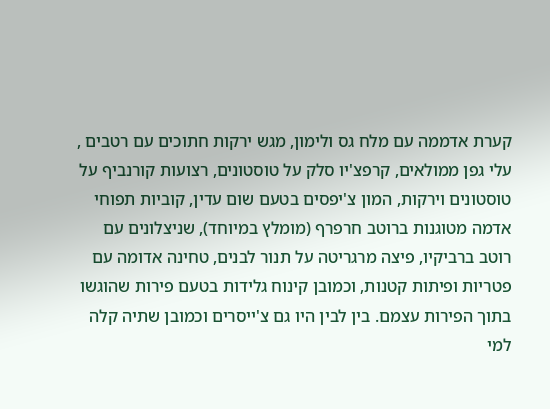קערת אדממה עם מלח גס ולימון, מגש ירקות חתוכים עם רטבים , עלי גפן ממולאים, קרפצ'יו סלק על טוסטונים, רצועות קורנביף על טוסטונים וירקות, המון צ'יפסים בטעם שום עדין, קוביות תפוחי אדמה מטוגנות ברוטב חרפרף (מומלץ במיוחד), שניצלונים עם רוטב ברביקיו, פיצה מרגריטה על תנור לבנים, טחינה אדומה עם פטריות ופיתות קטנות, וכמובן קינוח גלידות בטעם פירות שהוגשו בתוך הפירות עצמם. בין לבין היו גם צ'ייסרים וכמובן שתיה קלה למי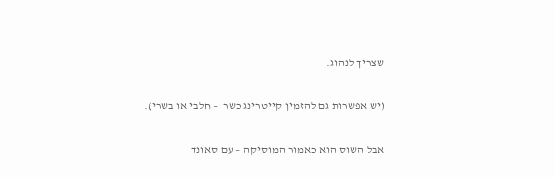שצריך לנהוג.

(יש אפשרות גם להזמין קייטרינג כשר  – חלבי או בשרי).

אבל השוס הוא כאמור המוסיקה – עם סאונד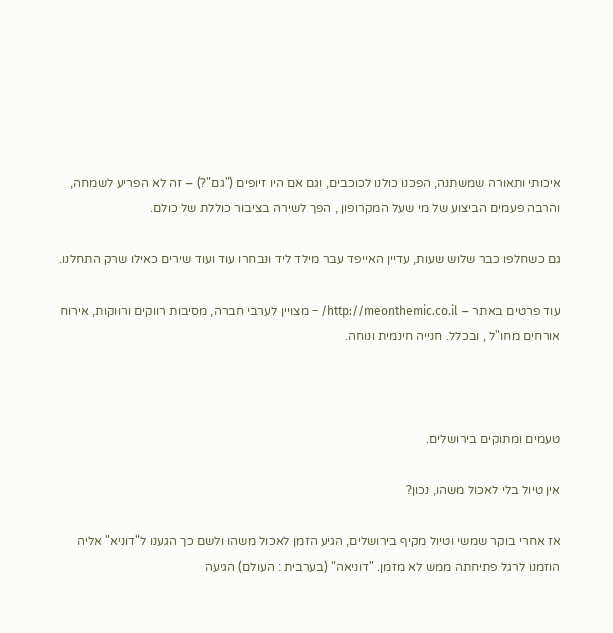איכותי ותאורה שמשתנה, הפכנו כולנו לכוכבים, וגם אם היו זיופים ("גם"?) – זה לא הפריע לשמחה, והרבה פעמים הביצוע של מי שעל המקרופון , הפך לשירה בציבור כוללת של כולם.

גם כשחלפו כבר שלוש שעות, עדיין האייפד עבר מילד ליד ונבחרו עוד ועוד שירים כאילו שרק התחלנו.

עוד פרטים באתר – http://meonthemic.co.il/ – מצויין לערבי חברה, מסיבות רווקים ורווקות, אירוח אורחים מחו"ל , ובכלל. חנייה חינמית ונוחה.



טעמים ומתוקים בירושלים.

אין טיול בלי לאכול משהו, נכון?

אז אחרי בוקר שמשי וטיול מקיף בירושלים, הגיע הזמן לאכול משהו ולשם כך הגענו ל"דוניא" אליה הוזמנו לרגל פתיחתה ממש לא מזמן. "דוניאה" (בערבית : העולם) הגיעה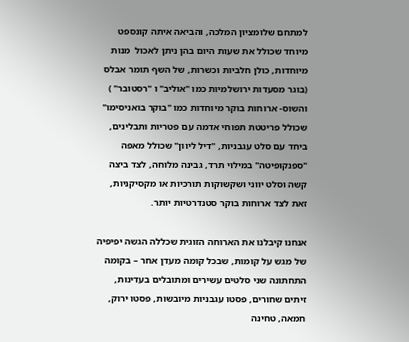למתחם שלומציון המלכה, והביאה איתה קונספט מיוחד שכולל את שעות היום בהן ניתן לאכול  מנות מיוחדות, כולן חלביות וכשרות, של השף תומר אבלס (בוגר מסעדות ירושלמיות כמו "אוליב" ו "רסטובר" ) והשוס- ארוחות בוקר מיוחדות כמו "בוקר בואניסימו" שכולל פריטטת תפוחי אדמה עם פטריות ותבלינים, ביחד עם סלט עגבניות, "דיל ליוון" שכולל מאפה "ספנקופיטה" במילוי תרד, גבינה מלוחה, לצד ביצה קשה וסלט יווני ושקשוקות תורכיות או מקסיקניות, זאת לצד ארוחות בוקר סטנדרטיות יותר.

אנחנו קיבלנו את הארוחה הזוגית שכללה הגשה יפיפיה של מגש על קומות, שבכל קומה מעדן אחר – בקומה התחתונה שני סלטים עשירים ומתובלים בעדינות, זיתים שחורים, פסטו עגבניות מיובשות, פסטו ירוק, חמאה, טחינה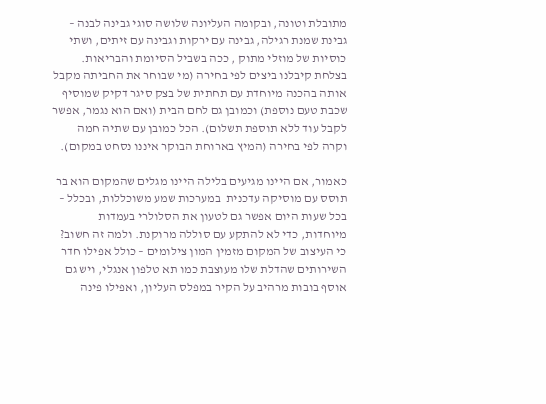מתובלת וטונה, ובקומה העליונה שלושה סוגי גבינה לבנה – גבינת שמנת רגילה, גבינה עם ירקות וגבינה עם זיתים, ושתי כוסיות של מוזלי מתוק , ככה בשביל הסיומת והבריאות. בצלחת קיבלנו ביצים לפי בחירה (מי שבוחר את החביתה מקבל אותה בהכנה מיוחדת עם תחתית של בצק סיגר דקיק שמוסיף שכבת טעם נוספת) וכמובן גם לחם הבית (ואם הוא נגמר, אפשר לקבל עוד ללא תוספת תשלום). הכל כמובן עם שתיה חמה וקרה לפי בחירה (המיץ בארוחת הבוקר איננו נסחט במקום).

כאמור, אם היינו מגיעים בלילה היינו מגלים שהמקום הוא בר תוסס עם מוסיקה עדכנית  במערכות שמע משוכללות, ובכלל – בכל שעות היום אפשר גם לטעון את הסלולרי בעמדות מיוחדות, כדי לא להתקע עם סוללה מרוקנת. ולמה זה חשוב? כי העיצוב של המקום מזמין המון צילומים – כולל אפילו חדר השירותים שהדלת שלו מעוצבת כמו תא טלפון אנגלי, ויש גם אוסף בובות מרהיב על הקיר במפלס העליון, ואפילו פינה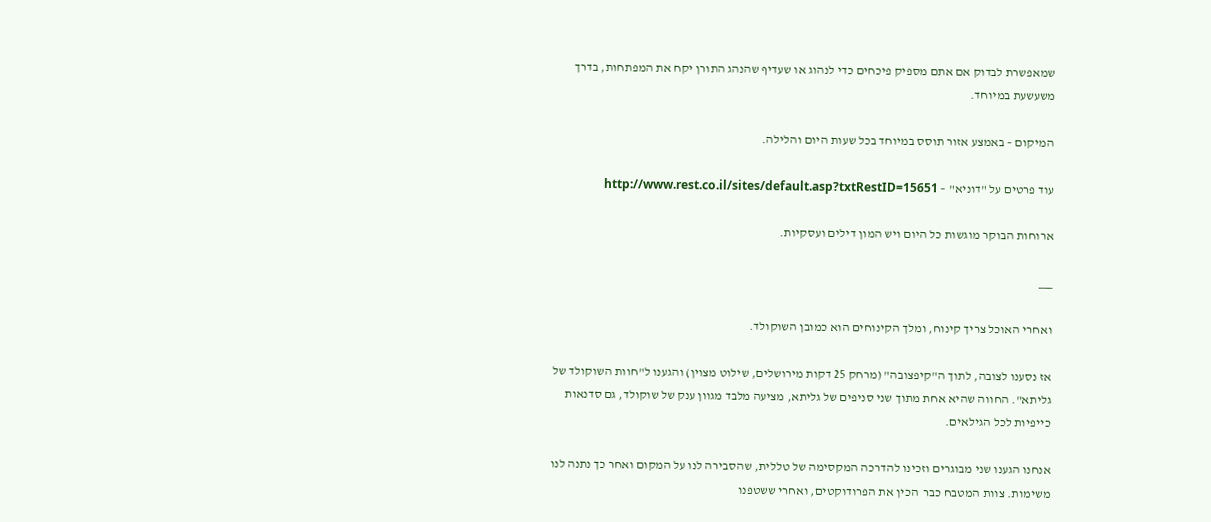שמאפשרת לבדוק אם אתם מספיק פיכחים כדי לנהוג או שעדיף שהנהג התורן יקח את המפתחות, בדרך משעשעת במיוחד.

המיקום – באמצע אזור תוסס במיוחד בכל שעות היום והלילה.

עוד פרטים על "דוניא" – http://www.rest.co.il/sites/default.asp?txtRestID=15651

ארוחות הבוקר מוגשות כל היום ויש המון דילים ועסקיות.

___

ואחרי האוכל צריך קינוח, ומלך הקינוחים הוא כמובן השוקולד.

אז נסענו לצובה, לתוך ה"קיפצובה" (מרחק 25 דקות מירושלים, שילוט מצוין) והגענו ל"חוות השוקולד של גליתא". החווה שהיא אחת מתוך שני סניפים של גליתא, מציעה מלבד מגוון ענק של שוקולד, גם סדנאות כייפיות לכל הגילאים.

אנחנו הגענו שני מבוגרים וזכינו להדרכה המקסימה של טללית, שהסבירה לנו על המקום ואחר כך נתנה לנו משימות. צוות המטבח כבר  הכין את הפרודוקטים, ואחרי ששטפנו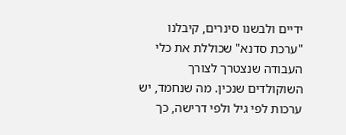ידיים ולבשנו סינרים, קיבלנו "ערכת סדנא" שכוללת את כלי העבודה שנצטרך לצורך השוקולדים שנכין. מה שנחמד, יש ערכות לפי גיל ולפי דרישה, כך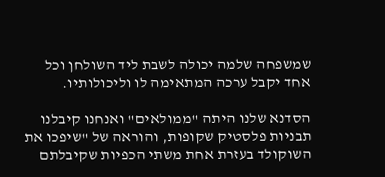שמשפחה שלמה יכולה לשבת ליד השולחן וכל אחד יקבל ערכה המתאימה לו וליכולותיו.

הסדנא שלנו היתה "ממולאים" ואנחנו קיבלנו תבניות פלסטיק שקופות, והוראה של "שיפכו את השוקולד בעזרת אחת משתי הכפיות שקיבלתם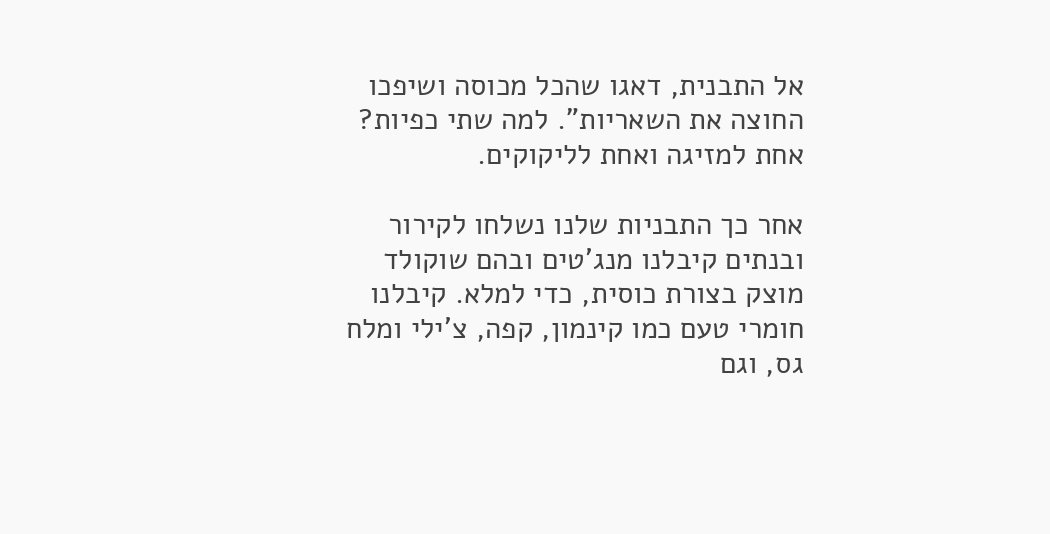אל התבנית, דאגו שהכל מכוסה ושיפכו החוצה את השאריות". למה שתי כפיות? אחת למזיגה ואחת לליקוקים.

אחר כך התבניות שלנו נשלחו לקירור ובנתים קיבלנו מנג'טים ובהם שוקולד מוצק בצורת כוסית, כדי למלא. קיבלנו חומרי טעם כמו קינמון, קפה, צ'ילי ומלח גס, וגם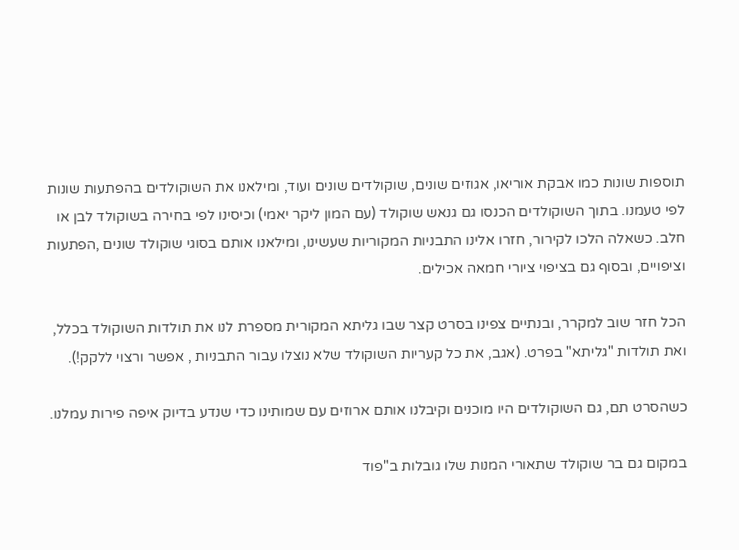תוספות שונות כמו אבקת אוריאו, אגוזים שונים, שוקולדים שונים ועוד, ומילאנו את השוקולדים בהפתעות שונות לפי טעמנו. בתוך השוקולדים הכנסו גם גנאש שוקולד (עם המון ליקר יאמי) וכיסינו לפי בחירה בשוקולד לבן או חלב. כשאלה הלכו לקירור, חזרו אלינו התבניות המקוריות שעשינו, ומילאנו אותם בסוגי שוקולד שונים ,הפתעות וציפויים, ובסוף גם בציפוי ציורי חמאה אכילים.

הכל חזר שוב למקרר, ובנתיים צפינו בסרט קצר שבו גליתא המקורית מספרת לנו את תולדות השוקולד בכלל, ואת תולדות "גליתא" בפרט. (אגב, את כל קעריות השוקולד שלא נוצלו עבור התבניות , אפשר ורצוי ללקק!).

כשהסרט תם, גם השוקולדים היו מוכנים וקיבלנו אותם ארוזים עם שמותינו כדי שנדע בדיוק איפה פירות עמלנו.

במקום גם בר שוקולד שתאורי המנות שלו גובלות ב"פוד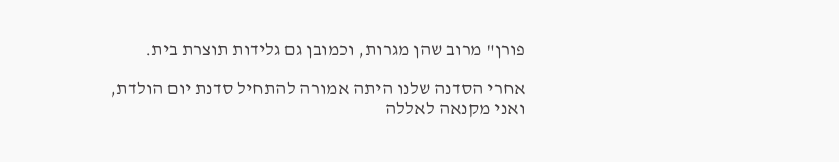פורן" מרוב שהן מגרות, וכמובן גם גלידות תוצרת בית.

אחרי הסדנה שלנו היתה אמורה להתחיל סדנת יום הולדת, ואני מקנאה לאללה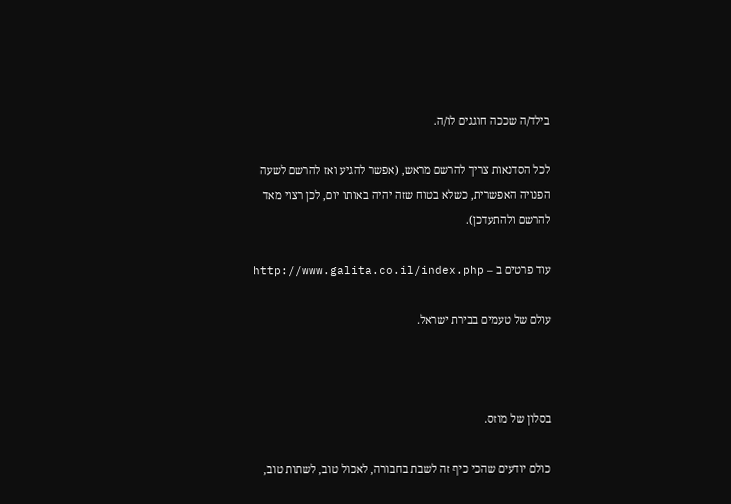בילד/ה שככה חוגגים לו/ה.

לכל הסדנאות צריך להרשם מראש, (אפשר להגיע ואז להרשם לשעה הפנויה האפשרית, כשלא בטוח שזה יהיה באותו יום, לכן רצוי מאד להרשם ולהתעדכן).

עוד פרטים ב – http://www.galita.co.il/index.php

עולם של טעמים בבירת ישראל.



בסלון של מוזס.

כולם יודעים שהכי כיף זה לשבת בחבורה, לאכול טוב, לשתות טוב,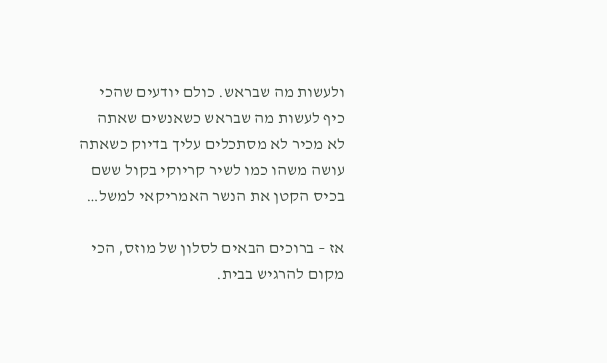ולעשות מה שבראש. כולם יודעים שהכי כיף לעשות מה שבראש כשאנשים שאתה לא מכיר לא מסתכלים עליך בדיוק כשאתה עושה משהו כמו לשיר קריוקי בקול ששם בכיס הקטן את הנשר האמריקאי למשל…

אז – ברוכים הבאים לסלון של מוזס, הכי מקום להרגיש בבית.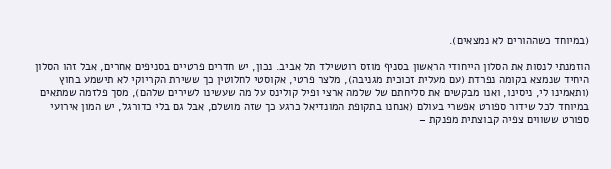(במיוחד כשההורים לא נמצאים).

הוזמנתי לנסות את הסלון הייחודי הראשון בסניף מוזס רוטשילד תל אביב. נכון, יש חדרים פרטיים בסניפים אחרים, אבל זהו הסלון היחיד שנמצא בקומה נפרדת (עם מעלית זכוכית מגניבה), מלצר פרטי, אקוסטי לחלוטין כך ששירת הקריוקי לא תישמע בחוץ (ותאמינו לי, ניסינו, ואנו מבקשים את סליחתם של שלמה ארצי ופיל קולינס על מה שעשינו לשירים שלהם), מסך פלזמה שמתאים במיוחד לכל שידור ספורט אפשרי בעולם (אנחנו בתקופת המונדיאל כרגע כך שזה מושלם, אבל גם בלי כדורגל, יש המון אירועי ספורט ששווים צפיה קבוצתית מפנקת –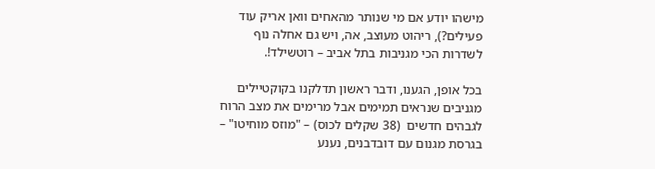מישהו יודע אם מי שנותר מהאחים וואן אריק עוד פעילים?), ריהוט מעוצב, אה, ויש גם אחלה נוף לשדרות הכי מגניבות בתל אביב – רוטשילד!.

בכל אופן, הגענו, ודבר ראשון תדלקנו בקוקטיילים מגניבים שנראים תמימים אבל מרימים את מצב הרוח לגבהים חדשים  (38 שקלים לכוס) – "מוזס מוחיטו" – בגרסת מגנום עם דובדבנים, נענע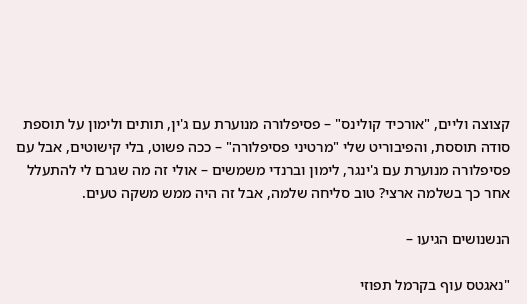קצוצה וליים, "אורכיד קולינס" – פסיפלורה מנוערת עם ג'ין, תותים ולימון על תוספת סודה תוססת, והפיבוריט שלי "מרטיני פסיפלורה" – ככה פשוט, בלי קישוטים, אבל עם פסיפלורה מנוערת עם ג'ינגר, לימון וברנדי משמשים – אולי זה מה שגרם לי להתעלל אחר כך בשלמה ארצי? טוב סליחה שלמה, אבל זה היה ממש משקה טעים.

הנשנושים הגיעו –

"נאגטס עוף בקרמל תפוזי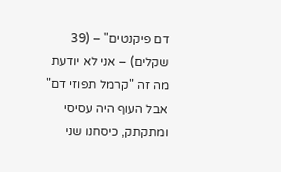דם פיקנטים" – (39 שקלים) – אני לא יודעת מה זה "קרמל תפוזי דם" אבל העוף היה עסיסי ומתקתק, כיסחנו שני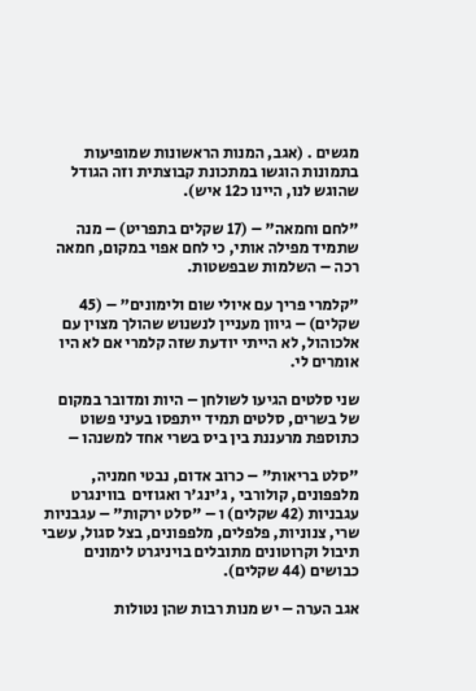מגשים . (אגב, המנות הראשונות שמופיעות בתמונות הוגשו במתכונת קבוצתית וזה הגודל שהוגש לנו, היינו כ12 איש).

"לחם וחמאה" – (17 שקלים בתפריט) – מנה שתמיד מפילה אותי, כי לחם אפוי במקום, חמאה רכה – השלמות שבפשטות.

"קלמרי פריך עם איולי שום ולימונים" – (45 שקלים) – גיוון מעניין לנשנוש שהולך מצוין עם אלכוהול, לא הייתי יודעת שזה קלמרי אם לא היו אומרים לי.

שני סלטים הגיעו לשולחן – היות ומדובר במקום של בשרים, סלטים תמיד ייתפסו בעיני פשוט כתוספת מרעננת בין ביס בשרי אחד למשנהו –

"סלט בריאות" – כרוב אדום, נבטי חמניה, מלפפונים, קולורבי , ג'ינג'ר ואגוזים  בווינגרט עגבניות (42 שקלים) ו – "סלט ירקות" – עגבניות שרי, צנוניות, פלפלים, מלפפונים, בצל סגול, עשבי תיבול וקרוטונים מתובלים בויניגרט לימונים כבושים (44 שקלים).

אגב הערה – יש מנות רבות שהן נטולות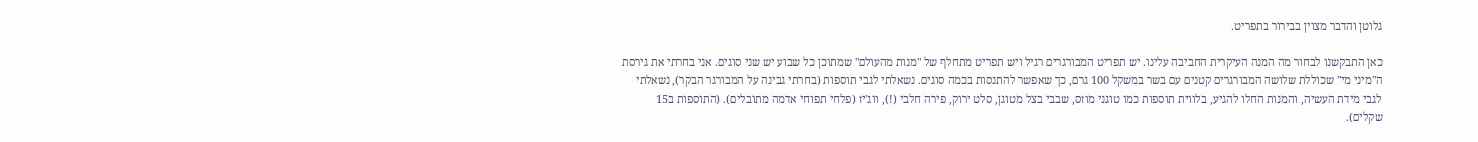גלוטן והדבר מצוין בבירור בתפריט.

כאן התבקשנו לבחור מה המנה העיקרית החביבה עלינו. יש תפריט המבורגרים רגיל ויש תפריט מתחלף של "מנות מהעולם" שמתוכן כל שבוע יש שני סוגים. אני בחרתי את גירסת ה"מיני מי" שכוללת שלושה המבורגרים קטנים עם בשר במשקל 100 גרם, כך שאפשר להתנסות בכמה סוגים. נשאלתי לגבי תוספות (בחרתי גבינה על המבורגר הבקר), נשאלתי לגבי מידת העשיה, והמנות החלו להגיע, בלווית תוספות כמו טוגני מוזס, שבבי בצל מטוגן, סלט ירוק, פירה חלבי (!), ווג'יז (פלחי תפוחי אדמה מתובלים). (התוספות ב15 שקלים).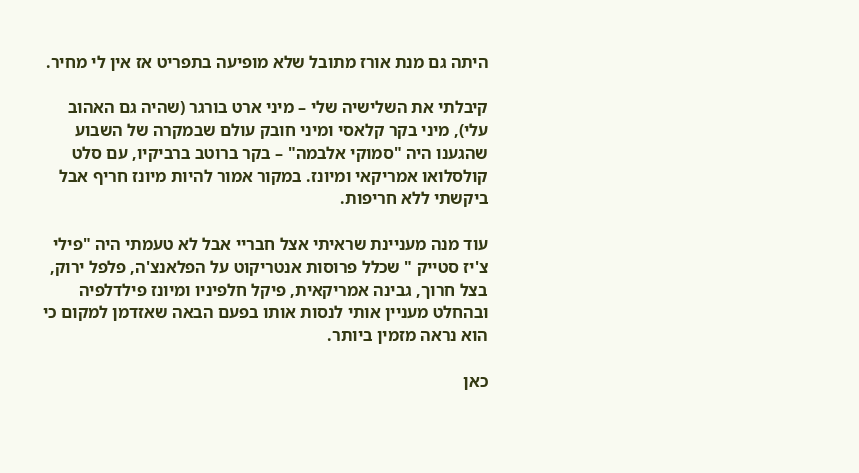היתה גם מנת אורז מתובל שלא מופיעה בתפריט אז אין לי מחיר.

קיבלתי את השלישיה שלי – מיני ארט בורגר (שהיה גם האהוב עלי), מיני בקר קלאסי ומיני חובק עולם שבמקרה של השבוע שהגענו היה "סמוקי אלבמה" – בקר ברוטב ברביקיו, עם סלט קולסלואו אמריקאי ומיונז. במקור אמור להיות מיונז חריף אבל ביקשתי ללא חריפות.

עוד מנה מעניינת שראיתי אצל חבריי אבל לא טעמתי היה "פילי צ'יז סטייק " שכלל פרוסות אנטריקוט על הפלאנצ'ה, פלפל ירוק, בצל חרוך, גבינה אמריקאית, פיקל חלפיניו ומיונז פילדלפיה ובהחלט מעניין אותי לנסות אותו בפעם הבאה שאזדמן למקום כי הוא נראה מזמין ביותר.

כאן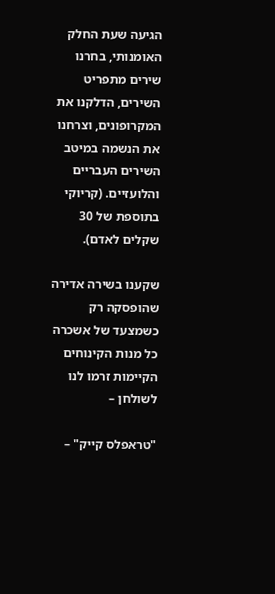הגיעה שעת החלק האומנותי, בחרנו שירים מתפריט השירים, הדלקנו את המקרופונים, וצרחנו את הנשמה במיטב השירים העבריים והלועזיים. (קריוקי בתוספת של 30 שקלים לאדם).

שקענו בשירה אדירה שהופסקה רק כשמצעד של אשכרה כל מנות הקינוחים הקיימות זרמו לנו לשולחן –

"טראפלס קייק" –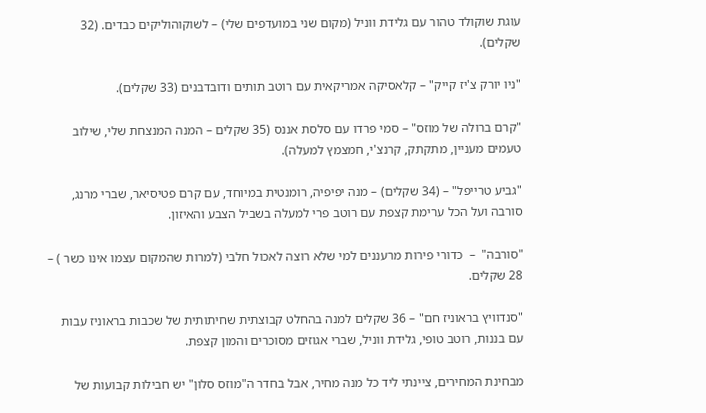עוגת שוקולד טהור עם גלידת ווניל (מקום שני במועדפים שלי) – לשוקוהוליקים כבדים. (32 שקלים).

"ניו יורק צ'יז קייק" – קלאסיקה אמריקאית עם רוטב תותים ודובדבנים (33 שקלים).

"קרם ברולה של מוזס" – סמי פרדו עם סלסת אננס (35 שקלים – המנה המנצחת שלי, שילוב טעמים מעניין, מתקתק, קרנצ'י, חמצמץ למעלה).

"גביע טרייפל" – (34 שקלים) – מנה יפיפיה, רומנטית במיוחד, עם קרם פטיסיאר, שברי מרנג, סורבה ועל הכל ערימת קצפת עם רוטב פרי למעלה בשביל הצבע והאיזון.

"סורבה"  –  כדורי פירות מרעננים למי שלא רוצה לאכול חלבי (למרות שהמקום עצמו אינו כשר ) – 28 שקלים.

"סנדוויץ בראוניז חם" – 36 שקלים למנה בהחלט קבוצתית שחיתותית של שכבות בראוניז עבות עם בננות, רוטב טופי, גלידת ווניל, שברי אגוזים מסוכרים והמון קצפת.

מבחינת המחירים, ציינתי ליד כל מנה מחיר, אבל בחדר ה"מוזס סלון" יש חבילות קבועות של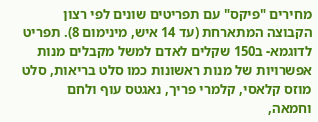מחירים "פיקס" עם תפריטים שונים לפי רצון הקבוצה המתארחת (עד 14 איש, מינימום 8). תפריט לדוגמא- ב150 שקלים לאדם למשל מקבלים מנות אפשרויות של מנות ראשונות כמו סלט בריאות, סלט מוזס קלאסי, קלמרי פריך, נאגטס עוף ולחם וחמאה,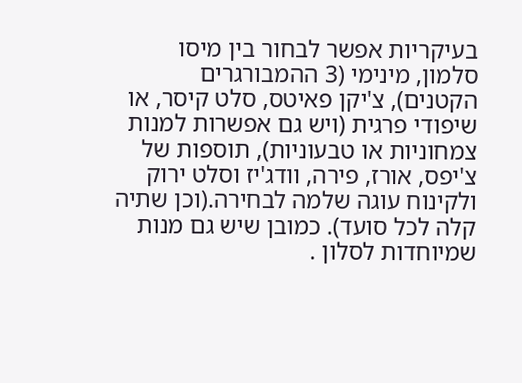בעיקריות אפשר לבחור בין מיסו סלמון, מינימי (3 ההמבורגרים הקטנים), צ'יקן פאיטס, סלט קיסר, או שיפודי פרגית (ויש גם אפשרות למנות צמחוניות או טבעוניות), תוספות של צ'יפס, אורז, פירה, וודג'יז וסלט ירוק ולקינוח עוגה שלמה לבחירה.(וכן שתיה קלה לכל סועד). כמובן שיש גם מנות שמיוחדות לסלון .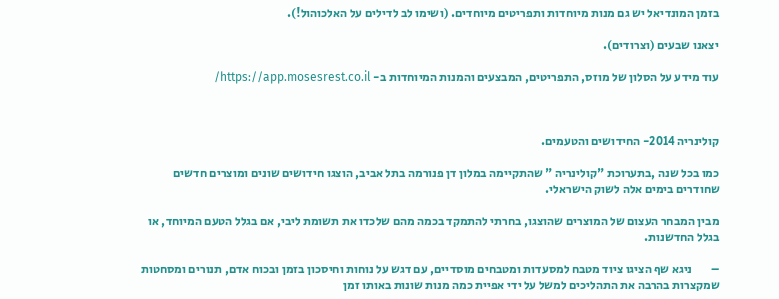בזמן המונדיאל יש גם מנות מיוחדות ותפריטים מיוחדים. (ושימו לב לדילים על האלכוהול!).

יצאנו שבעים (וצרודים).

עוד מידע על הסלון של מוזס, התפריטים, המבצעים והמנות המיוחדות ב- https://app.mosesrest.co.il/



קולינריה 2014- החידושים והטעמים.

כמו בכל שנה ,בתערוכת "קולינריה " שהתקיימה במלון דן פנורמה בתל אביב, הוצגו חידושים שונים ומוצרים חדשים שחודרים בימים אלה לשוק הישראלי.

מבין המבחר העצום של המוצרים שהוצגו, בחרתי להתמקד בכמה מהם שלכדו את תשומת ליבי, אם בגלל הטעם המיוחד, או בגלל החדשנות.

–        ניגא שף הציגו ציוד מטבח למסעדות ומטבחים מוסדיים, עם דגש על נוחות וחיסכון בזמן ובכוח אדם, תנורים ומסחטות שמקצרות בהרבה את התהליכים למשל על ידי אפיית כמה מנות שונות באותו זמן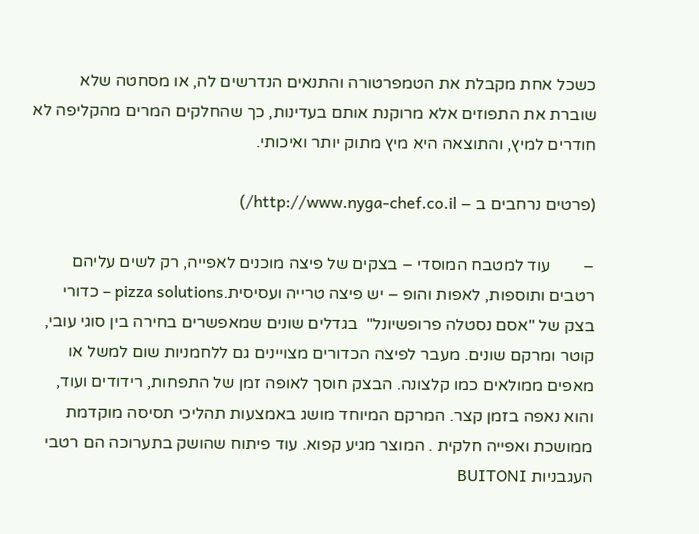כשכל אחת מקבלת את הטמפרטורה והתנאים הנדרשים לה, או מסחטה שלא שוברת את התפוזים אלא מרוקנת אותם בעדינות, כך שהחלקים המרים מהקליפה לא חודרים למיץ, והתוצאה היא מיץ מתוק יותר ואיכותי.

(פרטים נרחבים ב – http://www.nyga-chef.co.il/)

–        עוד למטבח המוסדי – בצקים של פיצה מוכנים לאפייה, רק לשים עליהם רטבים ותוספות, לאפות והופ – יש פיצה טרייה ועסיסית.pizza solutions – כדורי בצק של "אסם נסטלה פרופשיונל"  בגדלים שונים שמאפשרים בחירה בין סוגי עובי, קוטר ומרקם שונים. מעבר לפיצה הכדורים מצויינים גם ללחמניות שום למשל או מאפים ממולאים כמו קלצונה. הבצק חוסך לאופה זמן של התפחות, רידודים ועוד, והוא נאפה בזמן קצר. המרקם המיוחד מושג באמצעות תהליכי תסיסה מוקדמת ממושכת ואפייה חלקית . המוצר מגיע קפוא. עוד פיתוח שהושק בתערוכה הם רטבי העגבניות BUITONI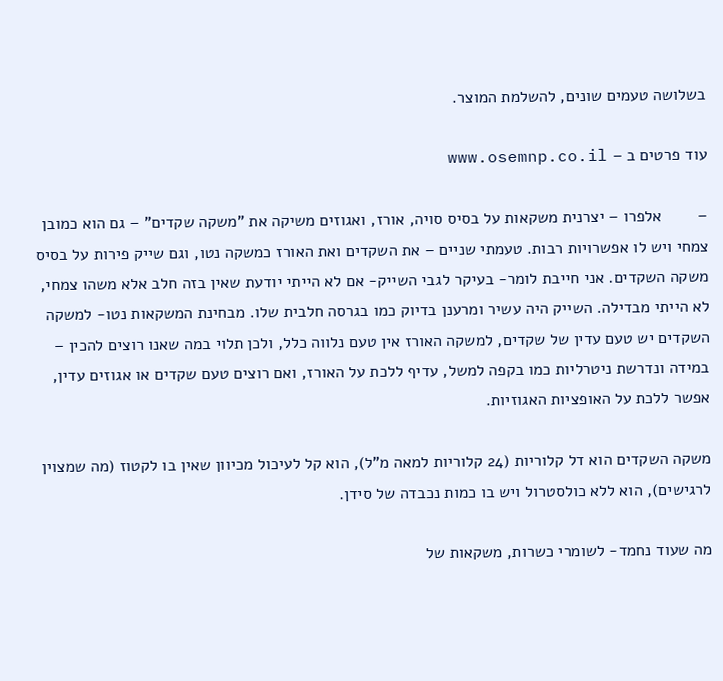בשלושה טעמים שונים, להשלמת המוצר.

עוד פרטים ב – www.osemnp.co.il

–        אלפרו – יצרנית משקאות על בסיס סויה, אורז, ואגוזים משיקה את "משקה שקדים" – גם הוא כמובן צמחי ויש לו אפשרויות רבות. טעמתי שניים – את השקדים ואת האורז כמשקה נטו, וגם שייק פירות על בסיס משקה השקדים. אני חייבת לומר- בעיקר לגבי השייק- אם לא הייתי יודעת שאין בזה חלב אלא משהו צמחי, לא הייתי מבדילה. השייק היה עשיר ומרענן בדיוק כמו בגרסה חלבית שלו. מבחינת המשקאות נטו- למשקה השקדים יש טעם עדין של שקדים, למשקה האורז אין טעם נלווה כלל, ולכן תלוי במה שאנו רוצים להכין – במידה ונדרשת ניטרליות כמו בקפה למשל, עדיף ללכת על האורז, ואם רוצים טעם שקדים או אגוזים עדין, אפשר ללכת על האופציות האגוזיות.

משקה השקדים הוא דל קלוריות (24 קלוריות למאה מ"ל), הוא קל לעיכול מכיוון שאין בו לקטוז (מה שמצוין לרגישים), הוא ללא כולסטרול ויש בו כמות נכבדה של סידן.

מה שעוד נחמד- לשומרי כשרות, משקאות של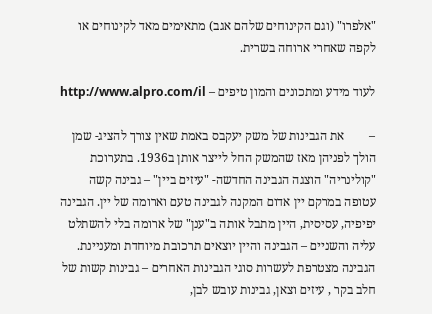"אלפרו" (וגם הקינוחים שלהם אגב) מתאימים מאד לקינוחים או לקפה שאחרי ארוחה בשרית.

לעוד מידע ומתכונים והמון טיפים – http://www.alpro.com/il

–        את הגבינות של משק יעקבס באמת שאין צורך להציג- שמן הולך לפניהן מאז שהמשק החל לייצר אותן ב1936. בתערוכת "קולינריה" הוצגה הגבינה החדשה- "עיזים ביין" – גבינה קשה עטופה במרקם יין אדום המקנה לגבינה טעם וארומה של יין. הגבינה יפיפיה, עסיסית, היין מתבל אותה ב"ענן" של ארומה בלי להשתלט עליה והשניים – הגבינה והיין יוצאים תרכובת מיוחדת ומעניינת. הגבינה מצטרפת לעשרות סוגי הגבינות האחרים – גבינות קשות של חלב בקר , עיזים וצאן, גבינות עובש לבן,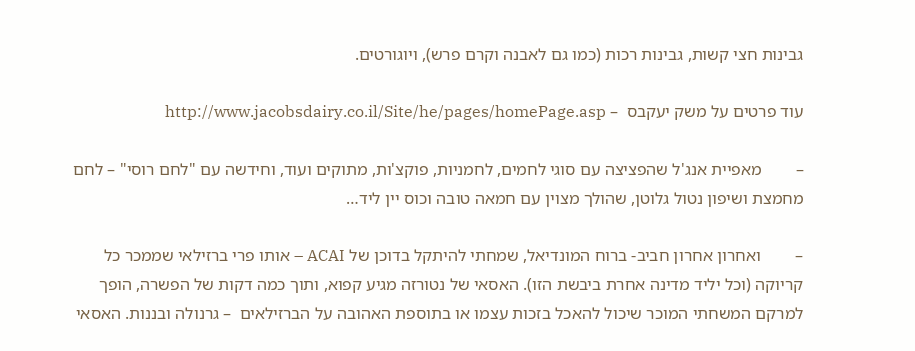גבינות חצי קשות, גבינות רכות (כמו גם לאבנה וקרם פרש), ויוגורטים.

עוד פרטים על משק יעקבס  – http://www.jacobsdairy.co.il/Site/he/pages/homePage.asp

–        מאפיית אנג'ל שהפציצה עם סוגי לחמים, לחמניות, פוקצ'ות, מתוקים ועוד, וחידשה עם "לחם רוסי" – לחם מחמצת ושיפון נטול גלוטן, שהולך מצוין עם חמאה טובה וכוס יין ליד…

–        ואחרון אחרון חביב- ברוח המונדיאל, שמחתי להיתקל בדוכן של ACAI – אותו פרי ברזילאי שממכר כל קריוקה (וכל יליד מדינה אחרת ביבשת הזו). האסאי של נטורזה מגיע קפוא, ותוך כמה דקות של הפשרה, הופך למרקם המשחתי המוכר שיכול להאכל בזכות עצמו או בתוספת האהובה על הברזילאים  – גרנולה ובננות. האסאי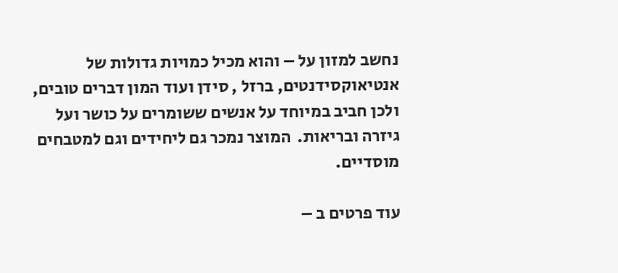נחשב למזון על – והוא מכיל כמויות גדולות של אנטיאוקסידנטים, ברזל , סידן ועוד המון דברים טובים, ולכן חביב במיוחד על אנשים ששומרים על כושר ועל גיזרה ובריאות.  המוצר נמכר גם ליחידים וגם למטבחים מוסדיים.

עוד פרטים ב –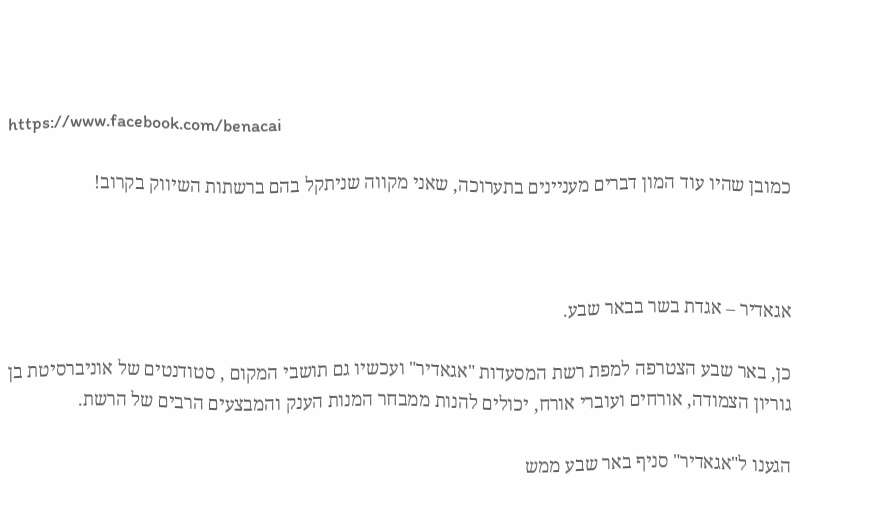https://www.facebook.com/benacai

כמובן שהיו עוד המון דברים מעניינים בתערוכה, שאני מקווה שניתקל בהם ברשתות השיווק בקרוב!



אגאדיר – אגדת בשר בבאר שבע.

כן, באר שבע הצטרפה למפת רשת המסעדות "אגאדיר" ועכשיו גם תושבי המקום , סטודנטים של אוניברסיטת בן גוריון הצמודה, אורחים ועוברי אורח, יכולים להנות ממבחר המנות הענק והמבצעים הרבים של הרשת.

הגענו ל"אגאדיר" סניף באר שבע ממש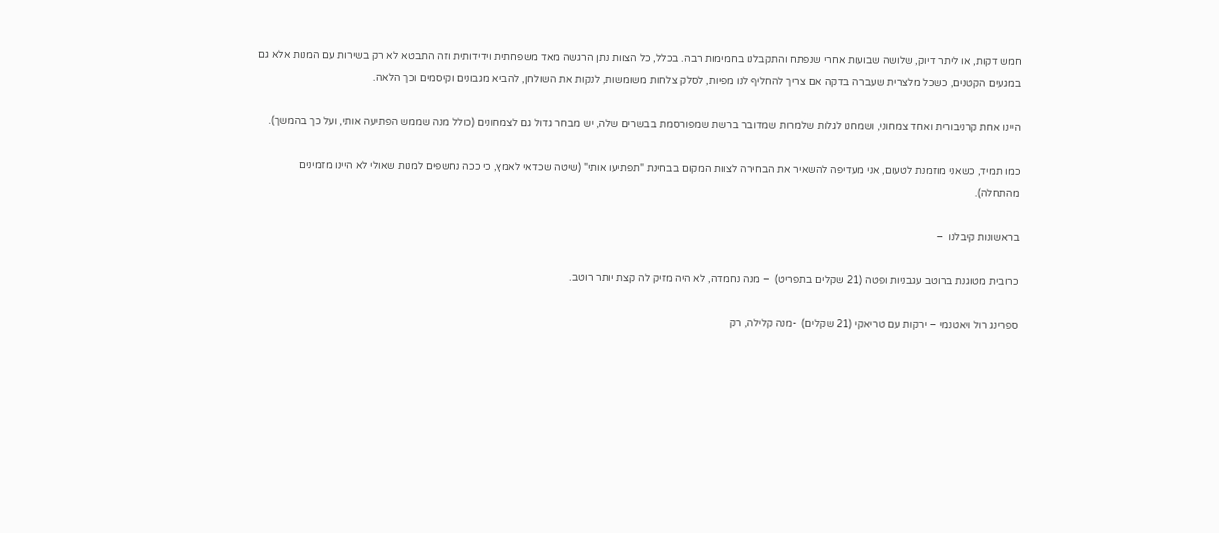חמש דקות, או ליתר דיוק, שלושה שבועות אחרי שנפתח והתקבלנו בחמימות רבה. בכלל, כל הצוות נתן הרגשה מאד משפחתית וידידותית וזה התבטא לא רק בשירות עם המנות אלא גם במגעים הקטנים, כשכל מלצרית שעברה בדקה אם צריך להחליף לנו מפיות, לסלק צלחות משומשות, לנקות את השולחן, להביא מגבונים וקיסמים וכך הלאה.

היינו אחת קרניבורית ואחד צמחוני, ושמחנו לגלות שלמרות שמדובר ברשת שמפורסמת בבשרים שלה, יש מבחר גדול גם לצמחונים (כולל מנה שממש הפתיעה אותי, ועל כך בהמשך).

כמו תמיד, כשאני מוזמנת לטעום, אני מעדיפה להשאיר את הבחירה לצוות המקום בבחינת "תפתיעו אותי" (שיטה שכדאי לאמץ, כי ככה נחשפים למנות שאולי לא היינו מזמינים מהתחלה).

בראשונות קיבלנו  –

כרובית מטוגנת ברוטב עגבניות ופטה (21 שקלים בתפריט)  – מנה נחמדה, לא היה מזיק לה קצת יותר רוטב.

ספרינג רול ויאטנמי – ירקות עם טריאקי (21 שקלים)  -מנה קלילה, רק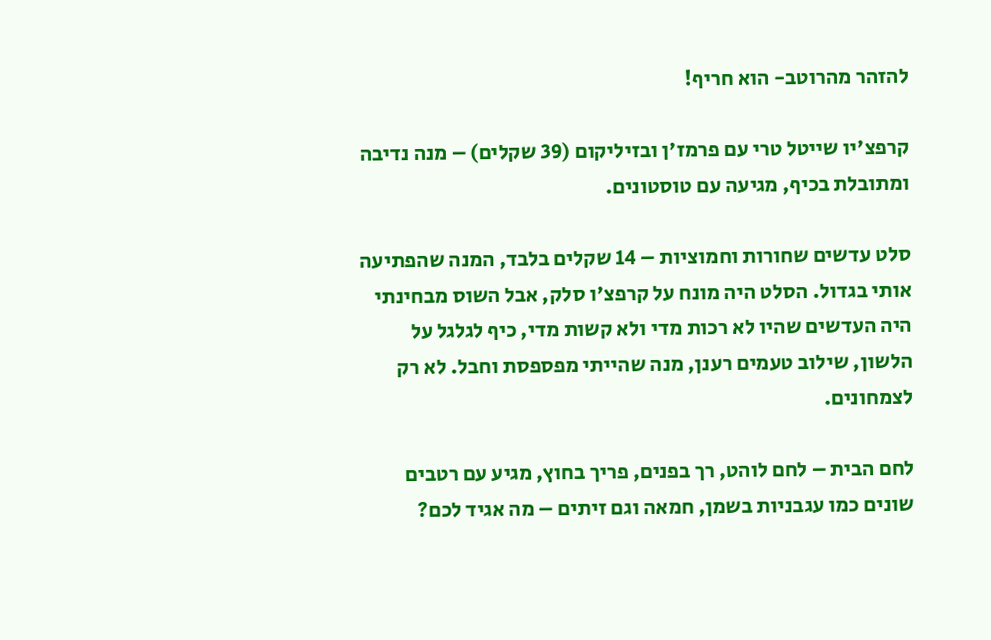להזהר מהרוטב- הוא חריף!

קרפצ'יו שייטל טרי עם פרמז'ן ובזיליקום (39 שקלים) – מנה נדיבה ומתובלת בכיף, מגיעה עם טוסטונים.

סלט עדשים שחורות וחמוציות – 14 שקלים בלבד, המנה שהפתיעה אותי בגדול. הסלט היה מונח על קרפצ'ו סלק, אבל השוס מבחינתי היה העדשים שהיו לא רכות מדי ולא קשות מדי, כיף לגלגל על הלשון, שילוב טעמים רענן, מנה שהייתי מפספסת וחבל. לא רק לצמחונים.

לחם הבית – לחם לוהט, רך בפנים, פריך בחוץ, מגיע עם רטבים שונים כמו עגבניות בשמן, חמאה וגם זיתים – מה אגיד לכם?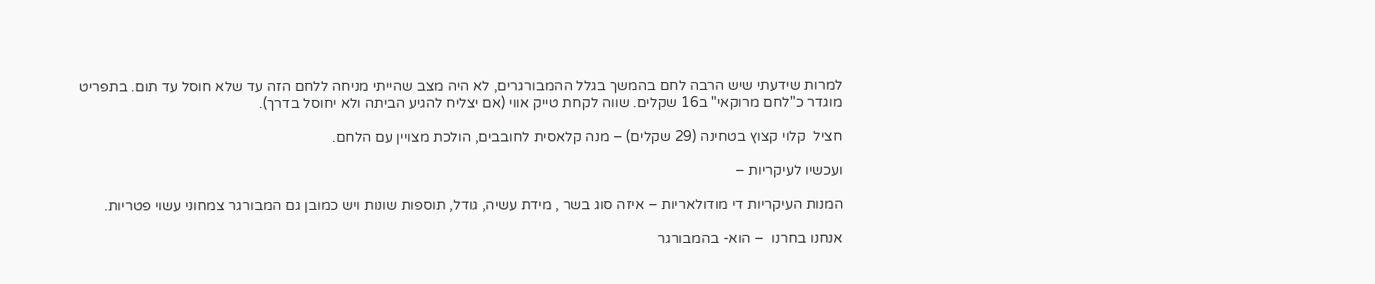למרות שידעתי שיש הרבה לחם בהמשך בגלל ההמבורגרים, לא היה מצב שהייתי מניחה ללחם הזה עד שלא חוסל עד תום. בתפריט מוגדר כ"לחם מרוקאי" ב16 שקלים. שווה לקחת טייק אווי (אם יצליח להגיע הביתה ולא יחוסל בדרך).

חציל  קלוי קצוץ בטחינה (29 שקלים) – מנה קלאסית לחובבים, הולכת מצויין עם הלחם.

ועכשיו לעיקריות –

המנות העיקריות די מודולאריות – איזה סוג בשר , מידת עשיה, גודל, תוספות שונות ויש כמובן גם המבורגר צמחוני עשוי פטריות.

אנחנו בחרנו  – הוא- בהמבורגר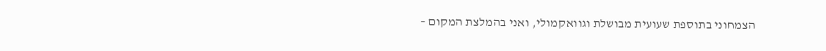הצמחוני בתוספת שעועית מבושלת וגוואקמולי, ואני בהמלצת המקום –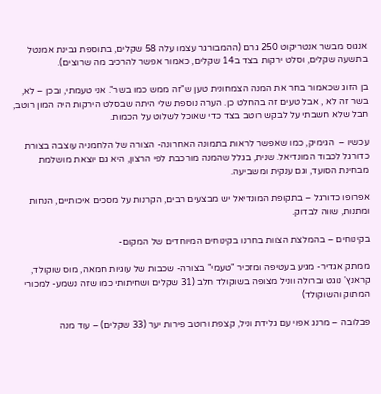אנגוס מבשר אנטריקוט 250 גרם (ההמבורגר עצמו עלה 58 שקלים, בתוספת גבינת אמנטל בתשעה שקלים, וסלט ירקות בצד ב14 שקלים, כאמור אפשר להרכיב מה שרוצים).

בן הזוג שכאמור בחר את המנה הצמחונית טען ש"זה ממש כמו בשר". אני טעמתי, ובכן – לא, בשר זה לא , אבל טעים זה בהחלט כן. הערה נוספת שלי היתה שבסלט הירקות היה המון רוטב, חבל שלא חשבתי על לבקש רוטב בצד כדי שאוכל לשלוט על הכמות.

עכשיו –  הגימיק, כמו שאפשר לראות בתמונה האחרונה- הצורה של הלחמניה עוצבה בצורת כדורגל לכבוד המונדיאל. שנית, בגלל שהמנה מורכבת לפי הרצון, היא גם יוצאת מושלמת מבחינת הסועד, וגם ענקית ומשביעה.

אפרופו כדורגל – בתקופת המונדיאל יש מבצעים רבים, הקרנות על מסכים איכותיים, הנחות ומתנות, שווה לבדוק.

בקינוחים – בהמלצת הצוות בחרנו בקינוחים המיוחדים של המקום-

ממתק אגדיר- מגיע בעטיפה ומזכיר "טעמי" בצורה- שכבות של עוגיות חמאה, מוס שוקולד, קראנץ' נוגט וברולה ווניל מצופה בשוקולד חלב (31 שקלים ושחיתותי כמו שזה נשמע- למכורי המתוק והשוקולד)

פבלובה – מרנג אפוי עם גלידת וניל, קצפת ורוטב פירות יער (33 שקלים) – עוד מנה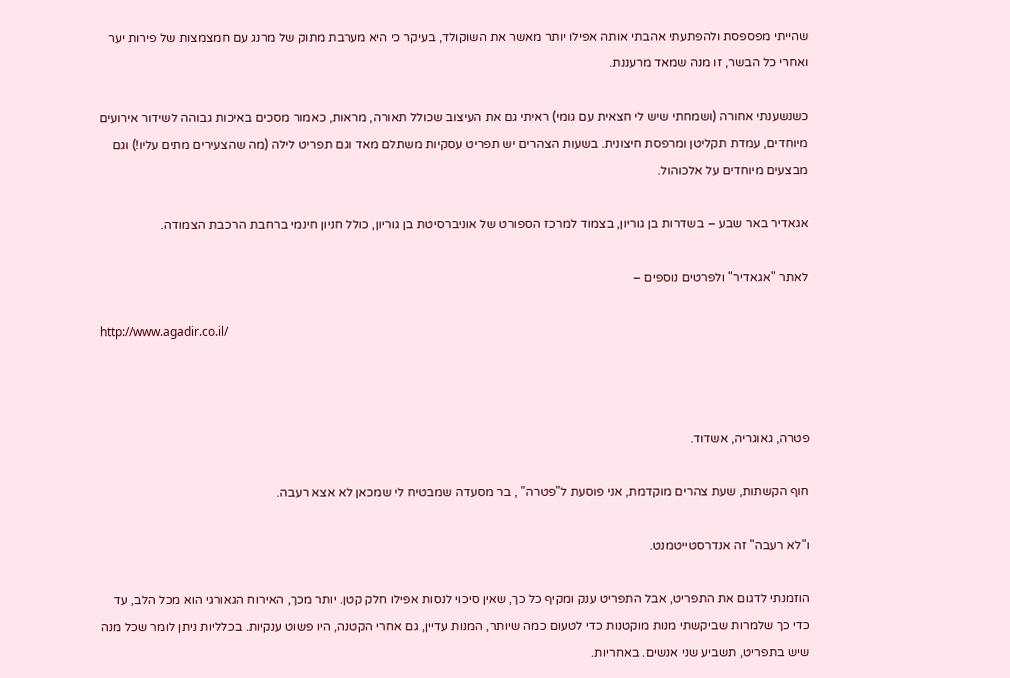שהייתי מפספסת ולהפתעתי אהבתי אותה אפילו יותר מאשר את השוקולד, בעיקר כי היא מערבת מתוק של מרנג עם חמצמצות של פירות יער ואחרי כל הבשר, זו מנה שמאד מרעננת.

כשנשענתי אחורה (ושמחתי שיש לי חצאית עם גומי) ראיתי גם את העיצוב שכולל תאורה, מראות, כאמור מסכים באיכות גבוהה לשידור אירועים מיוחדים, עמדת תקליטן ומרפסת חיצונית. בשעות הצהרים יש תפריט עסקיות משתלם מאד וגם תפריט לילה (מה שהצעירים מתים עליו!) וגם מבצעים מיוחדים על אלכוהול.

אגאדיר באר שבע – בשדרות בן גוריון, בצמוד למרכז הספורט של אוניברסיטת בן גוריון, כולל חניון חינמי ברחבת הרכבת הצמודה.

לאתר "אגאדיר" ולפרטים נוספים –

http://www.agadir.co.il/



פטרה, גאוגריה, אשדוד.

חוף הקשתות, שעת צהרים מוקדמת, אני פוסעת ל"פטרה" , בר מסעדה שמבטיח לי שמכאן לא אצא רעבה.

ו"לא רעבה" זה אנדרסטייטמנט.

הוזמנתי לדגום את התפריט, אבל התפריט ענק ומקיף כל כך, שאין סיכוי לנסות אפילו חלק קטן. יותר מכך, האירוח הגאורגי הוא מכל הלב, עד כדי כך שלמרות שביקשתי מנות מוקטנות כדי לטעום כמה שיותר, המנות עדיין, גם אחרי הקטנה, היו פשוט ענקיות. בכלליות ניתן לומר שכל מנה שיש בתפריט, תשביע שני אנשים. באחריות.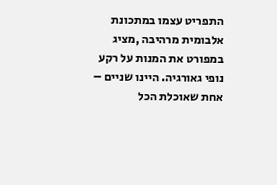התפריט עצמו במתכונת אלבומית מרהיבה ,מציג במפורט את המנות על רקע נופי גאורגיה. היינו שניים – אחת שאוכלת הכל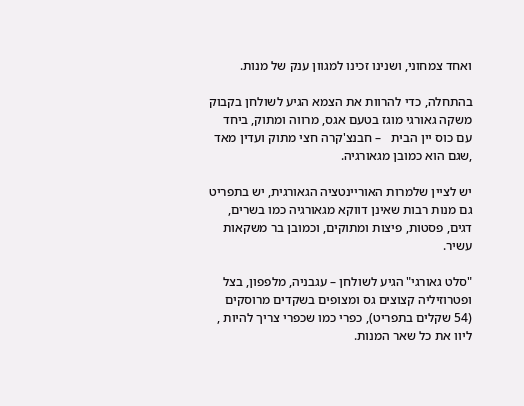ואחד צמחוני, ושנינו זכינו למגוון ענק של מנות.

בהתחלה, כדי להרוות את הצמא הגיע לשולחן בקבוק משקה גאורגי מוגז בטעם אגס, מרווה ומתוק, ביחד עם כוס יין הבית   – חבנצ'קרה חצי מתוק ועדין מאד ,שגם הוא כמובן מגאורגיה.

יש לציין שלמרות האוריינטציה הגאורגית, יש בתפריט גם מנות רבות שאינן דווקא מגאורגיה כמו בשרים, דגים, פסטות, פיצות ומתוקים, וכמובן בר משקאות עשיר.

"סלט גאורגי" הגיע לשולחן – עגבניה, מלפפון, בצל ופטרוזיליה קצוצים גס ומצופים בשקדים מרוסקים (54 שקלים בתפריט), כפרי כמו שכפרי צריך להיות , ליוו את כל שאר המנות.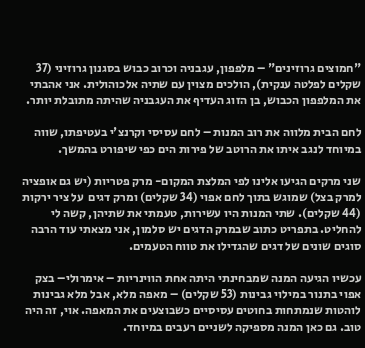"חמוצים גרוזינים" – מלפפון, עגבניה וכרוב כבוש בסגנון גרוזיני (37 שקלים לפלטה ענקית), הולכים מצוין עם שתיה אלכוהולית. אני אהבתי את המלפפון הכבוש, בן הזוג העדיף את העגבניה שהיתה מתובלת יותר.

לחם הבית מלווה את רוב המנות – לחם עסיסי וקרנצ'י בעטיפתו, שווה במיוחד לנגב איתו את הרוטב של פירות הים כפי שיפורט בהמשך.

שני מרקים הגיעו אלינו לפי המלצת המקום- מרק פטריות (יש גם אופציה למרק בצל) שמוגש בתוך לחם אפוי (34 שקלים) ומרק דגים  על ציר ירקות (44 שקלים). שתי המנות היו עשירות, טעמתי את שתיהן, קשה לי להחליט. בתפריט כתוב שבמרק הדגים יש סלמון, אני מצאתי עוד הרבה סוגים שונים של דגים שהגדילו את טווח הטעמים.

עכשיו הגיעה המנה שמבחינתי היתה אחת הווינריות – אימרולי– בצק אפוי בתנור במילוי גבינות (53 שקלים) – מאפה מלא, אבל מלא גבינות לוהטות שנמתחות בחוטים עסיסיים כשבוצעים את המאפה. אוי, זה היה טוב. גם כאן המנה מספיקה לשניים רעבים במיוחד.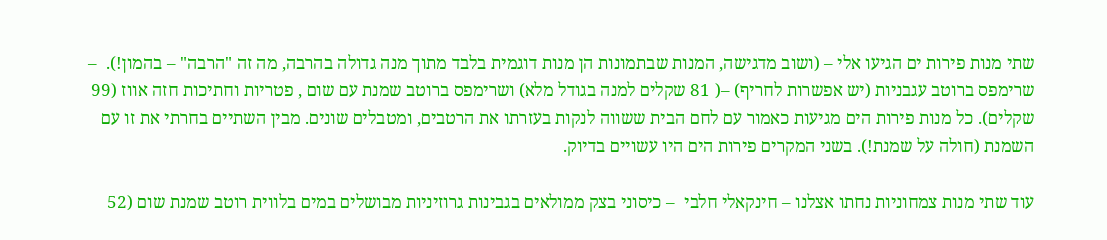שתי מנות פירות ים הגיעו אלי – (ושוב מדגישה, המנות שבתמונות הן מנות דוגמית בלבד מתוך מנה גדולה בהרבה, מה זה "הרבה" – בהמון!).  – שרימפס ברוטב עגבניות (יש אפשרות לחריף) –( 81 שקלים למנה בגודל מלא) ושרימפס ברוטב שמנת עם שום , פטריות וחתיכות חזה אווז (99 שקלים). כל מנות פירות הים מגיעות כאמור עם לחם הבית ששווה לנקות בעזרתו את הרטבים, ומטבלים שונים. מבין השתיים בחרתי את זו עם השמנת (חולה על שמנת!). בשני המקרים פירות הים היו עשויים בדיוק.

עוד שתי מנות צמחוניות נחתו אצלנו – חינקאלי חלבי  – כיסוני בצק ממולאים בגבינות גרוזיניות מבושלים במים בלווית רוטב שמנת שום (52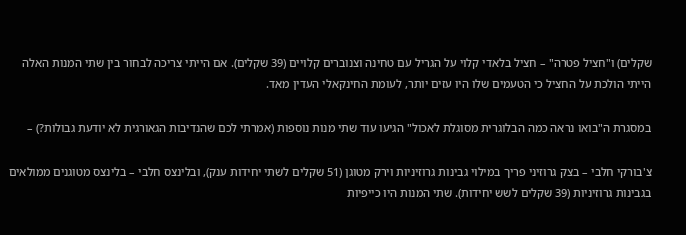שקלים) ו"חציל פטרה" – חציל בלאדי קלוי על הגריל עם טחינה וצנוברים קלויים (39 שקלים). אם הייתי צריכה לבחור בין שתי המנות האלה הייתי הולכת על החציל כי הטעמים שלו היו עזים יותר, לעומת החינקאלי העדין מאד.

במסגרת ה"בואו נראה כמה הבלוגרית מסוגלת לאכול" הגיעו עוד שתי מנות נוספות (אמרתי לכם שהנדיבות הגאורגית לא יודעת גבולות?) –

צ'בורקי חלבי – בצק גרוזיני פריך במילוי גבינות גרוזיניות וירק מטוגן (51 שקלים לשתי יחידות ענק), ובלינצס חלבי – בלינצס מטוגנים ממולאים בגבינות גרוזיניות (39 שקלים לשש יחידות). שתי המנות היו כייפיות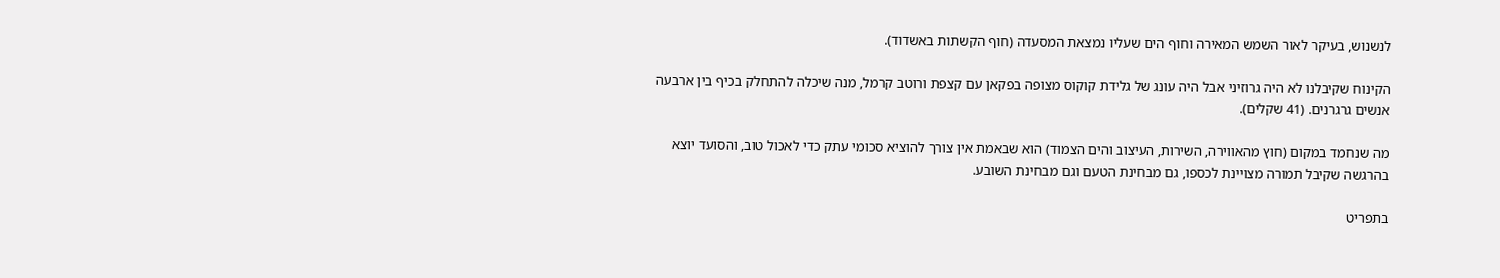לנשנוש, בעיקר לאור השמש המאירה וחוף הים שעליו נמצאת המסעדה (חוף הקשתות באשדוד).

הקינוח שקיבלנו לא היה גרוזיני אבל היה עונג של גלידת קוקוס מצופה בפקאן עם קצפת ורוטב קרמל, מנה שיכלה להתחלק בכיף בין ארבעה אנשים גרגרנים. (41 שקלים).

מה שנחמד במקום (חוץ מהאווירה, השירות, העיצוב והים הצמוד) הוא שבאמת אין צורך להוציא סכומי עתק כדי לאכול טוב, והסועד יוצא בהרגשה שקיבל תמורה מצויינת לכספו, גם מבחינת הטעם וגם מבחינת השובע.

בתפריט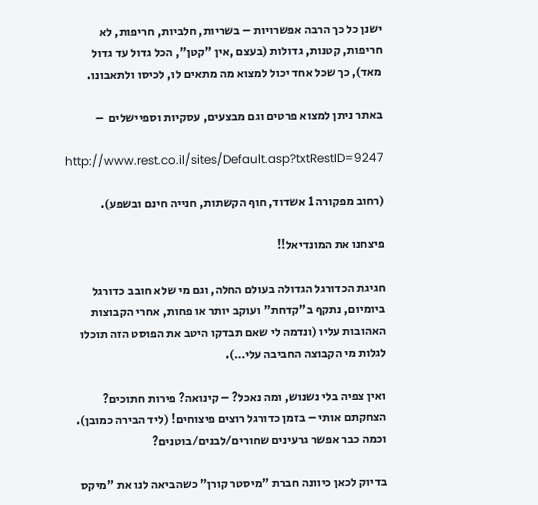ישנן כל כך הרבה אפשרויות – בשריות, חלביות, חריפות, לא חריפות, קטנות, גדולות (בעצם ,אין "קטן", הכל גדול עד גדול מאד), כך שכל אחד יכול למצוא מה מתאים לו, לכיסו ולתאבונו.

באתר ניתן למצוא פרטים וגם מבצעים, עסקיות וספיישלים  –

http://www.rest.co.il/sites/Default.asp?txtRestID=9247

(רחוב מפקורה 1 אשדוד, חוף הקשתות, חנייה חינם ובשפע).

פיצחנו את המונדיאל!!

חגיגת הכדורגל הגדולה בעולם החלה, וגם מי שלא חובב כדורגל ביומיום, נתקף ב"קדחת" ועוקב יותר או פחות, אחרי הקבוצות האהובות עליו (ונדמה לי שאם תבדקו היטב את הפוסט הזה תוכלו לגלות מי הקבוצה החביבה עלי…).

ואין צפיה בלי נשנוש, ומה נאכל? – קינואה? פירות חתוכים? הצחקתם אותי – בזמן כדורגל רוצים פיצוחים! (ליד הבירה כמובן). וכמה כבר אפשר גרעינים שחורים/לבנים/בוטנים?

בדיוק לכאן כיוונה חברת "מיסטר קורן" כשהביאה לנו את "מיקס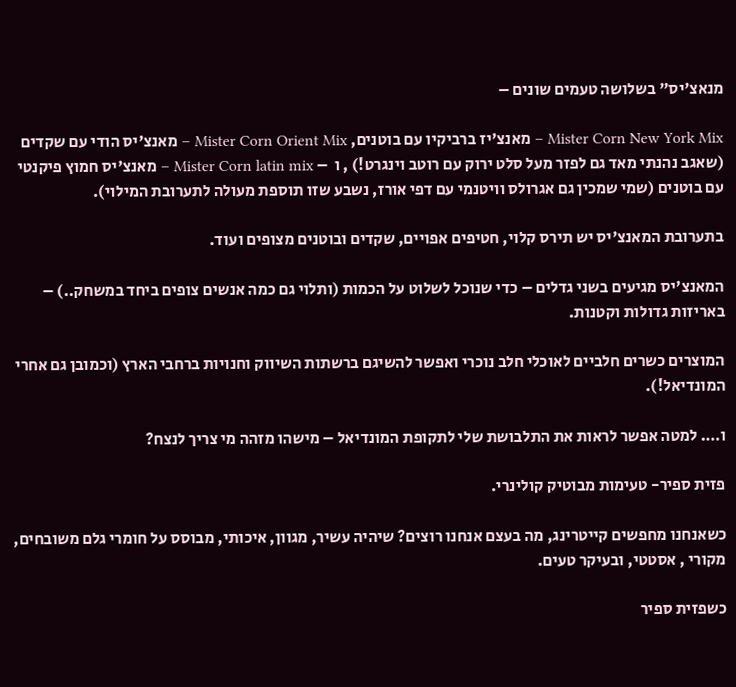מנאצ'יס" בשלושה טעמים שונים –

Mister Corn New York Mix – מאנצ'יז ברביקיו עם בוטנים, Mister Corn Orient Mix – מאנצ'יס הודי עם שקדים (שאגב נהנתי מאד גם לפזר מעל סלט ירוק עם רוטב וינגרט!) , ו  – Mister Corn latin mix – מאנצ'יס חמוץ פיקנטי עם בוטנים (שמי שמכין גם אגרולס וויטנמי עם דפי אורז, נשבע שזו תוספת מעולה לתערובת המילוי).

בתערובת המאנצ'יס יש תירס קלוי, חטיפים אפויים, שקדים ובוטנים מצופים ועוד.

המאנצ'יס מגיעים בשני גדלים – כדי שנוכל לשלוט על הכמות (ותלוי גם כמה אנשים צופים ביחד במשחק..) – באריזות גדולות וקטנות.

המוצרים כשרים חלביים לאוכלי חלב נוכרי ואפשר להשיגם ברשתות השיווק וחנויות ברחבי הארץ (וכמובן גם אחרי המונדיאל!).

ו…. למטה אפשר לראות את התלבושת שלי לתקופת המונדיאל – מישהו מזהה מי צריך לנצח?

פזית ספיר- טעימות מבוטיק קולינרי.

כשאנחנו מחפשים קייטרינג, מה בעצם אנחנו רוצים? שיהיה עשיר, מגוון, איכותי, מבוסס על חומרי גלם משובחים, מקורי , אסטטי, ובעיקר טעים.

כשפזית ספיר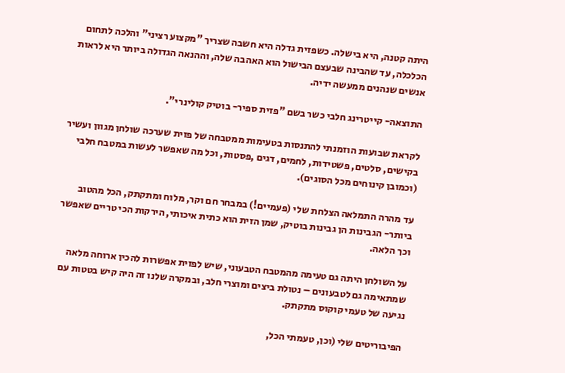היתה קטנה, היא בישלה. כשפזית גדלה היא חשבה שצריך "מקצוע רציני" והלכה לתחום הכלכלה, עד שהבינה שבעצם הבישול הוא האהבה שלה, וההנאה הגדולה ביותר היא לראות אנשים שנהנים ממעשה ידיה.

התוצאה- קייטרינג חלבי כשר בשם "פזית ספיר- בוטיק קולינרי".

לקראת שבועות הוזמנתי להתנסות בטעימות ממטבחה של פזית שערכה שולחן מגוון ועשיר בקישים, סלטים, פשטידות, לחמים, דגים ,פסטות, וכל מה שאפשר לעשות במטבח חלבי (וכמובן קינוחים מכל הסוגים).

עד מהרה התמלאה הצלחת שלי (פעמיים!) במבחר חם וקר, מלוח ומתקתק, הכל מהטוב ביותר- הגבינות הן גבינות בוטיק, שמן הזית הוא כתית איכותי, הירקות הכי טריים שאפשר וכך הלאה.

על השולחן היתה גם טעימה מהמטבח הטבעוני, שיש לפזית אפשרות להכין ארוחה מלאה שמתאימה גם לטבעונים – נטולת ביצים ומוצרי חלב, ובמקרה שלנו זה היה קיש בטטות עם נגיעה של טעמי קוקוס מתקתק.

הפיבוריטים שלי (וכן, טעמתי הכל,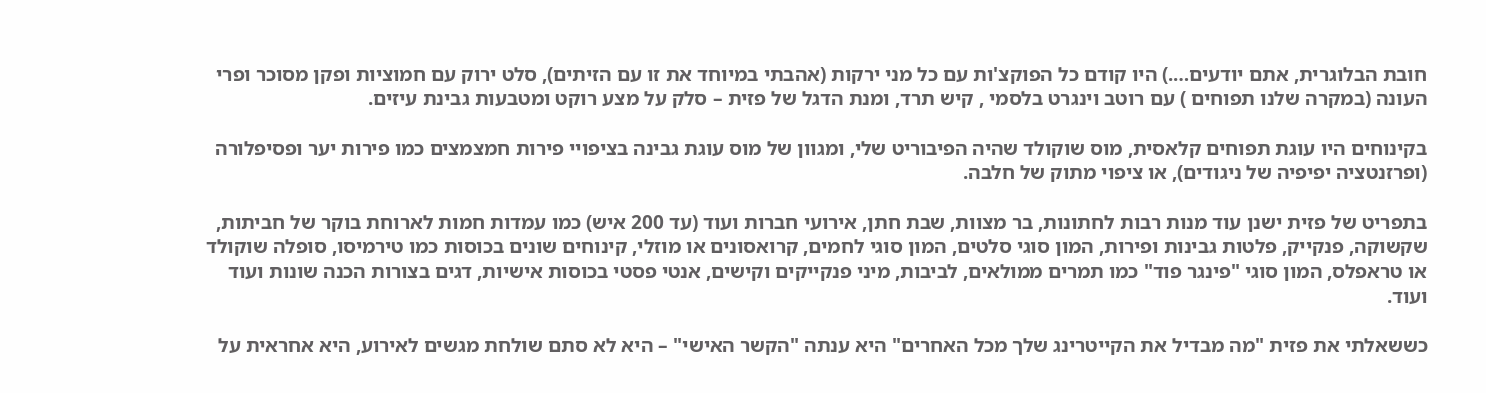חובת הבלוגרית, אתם יודעים….) היו קודם כל הפוקצ'ות עם כל מני ירקות (אהבתי במיוחד את זו עם הזיתים), סלט ירוק עם חמוציות ופקן מסוכר ופרי העונה (במקרה שלנו תפוחים ) עם רוטב וינגרט בלסמי , קיש תרד, ומנת הדגל של פזית – סלק על מצע רוקט ומטבעות גבינת עיזים.

בקינוחים היו עוגת תפוחים קלאסית, מוס שוקולד שהיה הפיבוריט שלי, ומגוון של מוס עוגת גבינה בציפויי פירות חמצמצים כמו פירות יער ופסיפלורה (ופרזנטציה יפיפיה של ניגודים), או ציפוי מתוק של חלבה.

בתפריט של פזית ישנן עוד מנות רבות לחתונות, בר מצוות, שבת חתן, אירועי חברות ועוד (עד 200 איש) כמו עמדות חמות לארוחת בוקר של חביתות, שקשוקה, פנקייק, פלטות גבינות ופירות, המון סוגי סלטים, המון סוגי לחמים, קרואסונים או מוזלי, קינוחים שונים בכוסות כמו טירמיסו, סופלה שוקולד או טראפלס, המון סוגי "פינגר פוד" כמו תמרים ממולאים, לביבות, מיני פנקייקים וקישים, אנטי פסטי בכוסות אישיות, דגים בצורות הכנה שונות ועוד ועוד.

כששאלתי את פזית "מה מבדיל את הקייטרינג שלך מכל האחרים" היא ענתה "הקשר האישי" – היא לא סתם שולחת מגשים לאירוע, היא אחראית על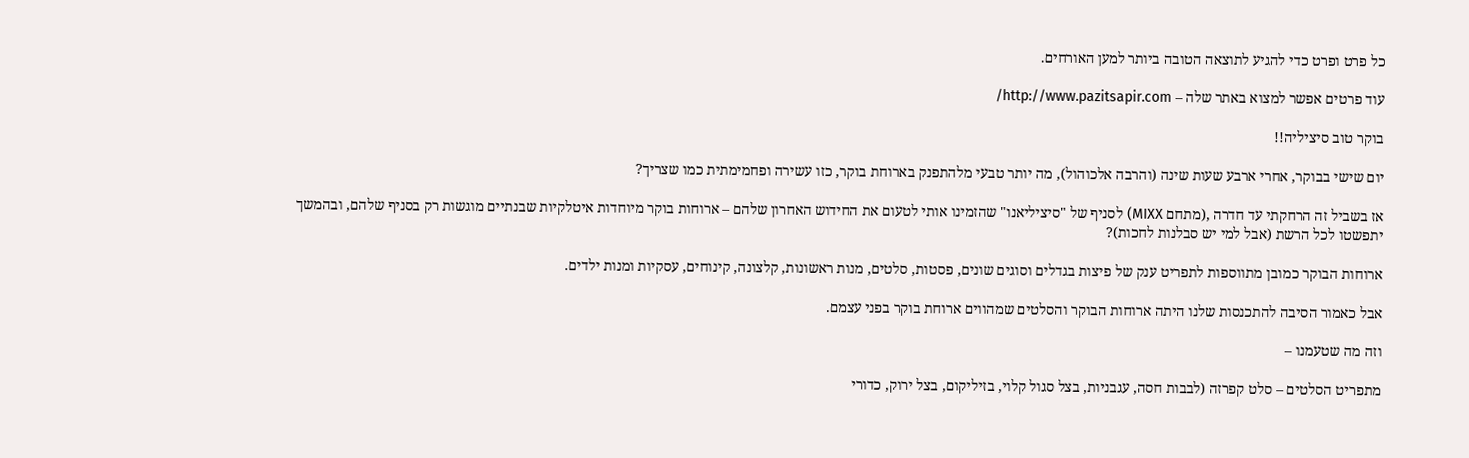כל פרט ופרט כדי להגיע לתוצאה הטובה ביותר למען האורחים.

עוד פרטים אפשר למצוא באתר שלה – http://www.pazitsapir.com/

בוקר טוב סיציליה!!

יום שישי בבוקר, אחרי ארבע שעות שינה (והרבה אלכוהול), מה יותר טבעי מלהתפנק בארוחת בוקר, כזו עשירה ופחמימתית כמו שצריך?

אז בשביל זה הרחקתי עד חדרה ,(מתחם MIXX) לסניף של "סיציליאנו" שהזמינו אותי לטעום את החידוש האחרון שלהם – ארוחות בוקר מיוחדות איטלקיות שבנתיים מוגשות רק בסניף שלהם, ובהמשך יתפשטו לכל הרשת (אבל למי יש סבלנות לחכות)?

ארוחות הבוקר כמובן מתווספות לתפריט ענק של פיצות בגדלים וסוגים שונים, פסטות, סלטים, מנות ראשונות, קלצונה, קינוחים, עסקיות ומנות ילדים.

אבל כאמור הסיבה להתכנסות שלנו היתה ארוחות הבוקר והסלטים שמהווים ארוחת בוקר בפני עצמם.

וזה מה שטעמנו –

מתפריט הסלטים – סלט קפרזה (לבבות חסה, עגבניות, בצל סגול קלוי, בזיליקום, בצל ירוק, כדורי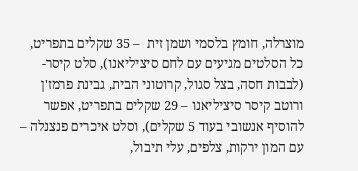מוצרלה, חומץ בלסמי ושמן זית  – 35 שקלים בתפריט, כל הסלטים מגיעים עם לחם סיציליאנו), סלט קיסר- (לבבות חסה, בצל סגול, קרוטוני הבית, גבינת פרמז'ן ורוטב קיסר סיציליאנו – 29 שקלים בתפריט, אפשר להוסיף אנשובי בעוד 5 שקלים), וסלט איכרים פנצנלה – עם המון ירקות, צלפים, עלי תיבול,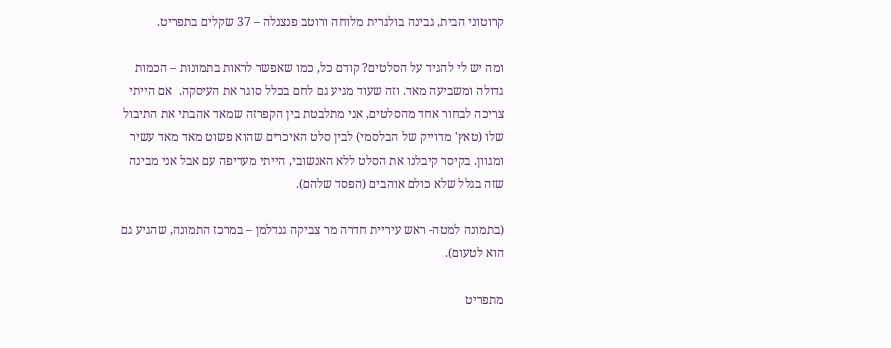קרוטוני הבית, גבינה בולגרית מלוחה ורוטב פנצנלה – 37 שקלים בתפריט.

ומה יש לי להגיד על הסלטים? קודם כל, כמו שאפשר לראות בתמונות – הכמות גדולה ומשביעה מאד. וזה שעוד מגיע גם לחם בכלל סוגר את העיסקה.  אם הייתי צריכה לבחור אחד מהסלטים, אני מתלבטת בין הקפרזה שמאד אהבתי את התיבול שלו (טאץ' מדוייק של הבלסמי) לבין סלט האיכרים שהוא פשוט מאד מאד עשיר ומגוון. בקיסר קיבלנו את הסלט ללא האנשובי, הייתי מעדיפה עם אבל אני מבינה שזה בגלל שלא כולם אוהבים (הפסד שלהם).

(בתמונה למטה- ראש עיריית חדרה מר צביקה גנדלמן – במרכז התמונה, שהגיע גם הוא לטעום).

מתפריט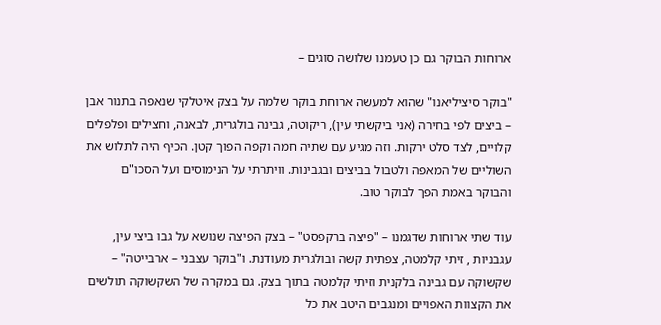ארוחות הבוקר גם כן טעמנו שלושה סוגים –

"בוקר סיציליאנו" שהוא למעשה ארוחת בוקר שלמה על בצק איטלקי שנאפה בתנור אבן – ביצים לפי בחירה (אני ביקשתי עין), ריקוטה, גבינה בולגרית, לבאנה, וחצילים ופלפלים קלויים, לצד סלט ירקות. וזה מגיע עם שתיה חמה וקפה הפוך קטן. הכיף היה לתלוש את השוליים של המאפה ולטבול בביצים ובגבינות. וויתרתי על הנימוסים ועל הסכו"ם והבוקר באמת הפך לבוקר טוב.

עוד שתי ארוחות שדגמנו – "פיצה ברקפסט" – בצק הפיצה שנושא על גבו ביצי עין, עגבניות , זיתי קלמטה, צפתית קשה ובולגרית מעודנת. ו"בוקר עצבני – ארבייטה" – שקשוקה עם גבינה בלקנית וזיתי קלמטה בתוך בצק. גם במקרה של השקשוקה תולשים את הקצוות האפויים ומנגבים היטב את כל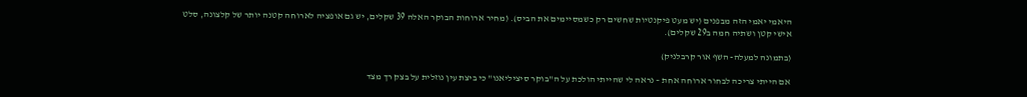היאמי יאמי הזה מבפנים (יש מעט פיקנטיות שחשים רק כשמסיימים את הביס). (מחיר ארוחות הבוקר האלה 39 שקלים, יש גם אופציה לארוחה קטנה יותר של קלצונה, סלט אישי קטן ושתיה חמה ב29 שקלים).

(בתמונה למעלה- השף אור קרבלניק)

אם הייתי צריכה לבחור ארוחה אחת – נראה לי שהייתי הולכת על ה"בוקר סיציליאנו" כי ביצת עין נוזלית על בצק רך מצד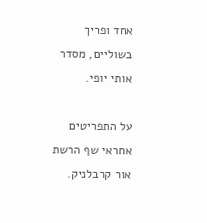אחד ופריך בשוליים, מסדר אותי יופי.

על התפריטים אחראי שף הרשת אור קרבלניק.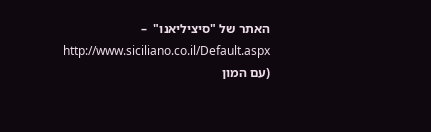האתר של "סיציליאנו"  – http://www.siciliano.co.il/Default.aspx (עם המון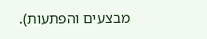מבצעים והפתעות).